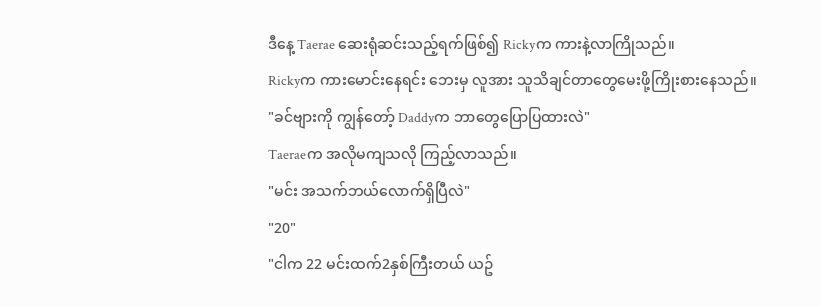ဒီနေ့ Taerae ဆေးရုံဆင်းသည့်ရက်ဖြစ်၍ Rickyက ကားနဲ့လာကြိုသည်။
Rickyက ကားမောင်းနေရင်း ဘေးမှ လူအား သူသိချင်တာတွေမေးဖို့ကြိုးစားနေသည်။
"ခင်ဗျားကို ကျွန်တော့် Daddyက ဘာတွေပြောပြထားလဲ"
Taeraeက အလိုမကျသလို ကြည့်လာသည်။
"မင်း အသက်ဘယ်လောက်ရှိပြီလဲ"
"20"
"ငါက 22 မင်းထက်2နှစ်ကြီးတယ် ယဥ်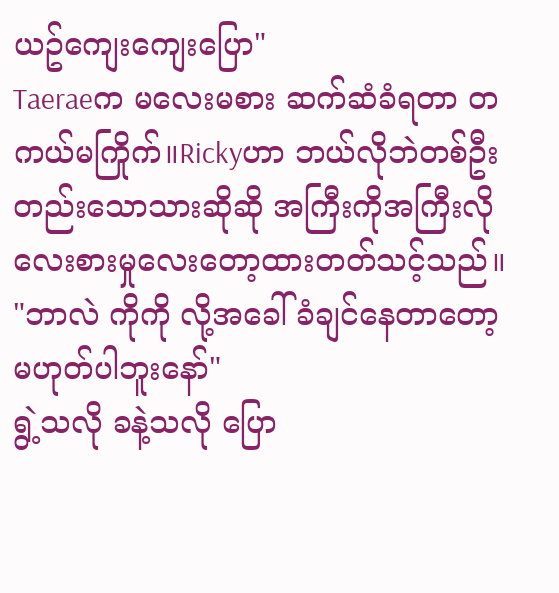ယဥ်ကျေးကျေးပြော"
Taeraeက မလေးမစား ဆက်ဆံခံရတာ တကယ်မကြိုက်။Rickyဟာ ဘယ်လိုဘဲတစ်ဦးတည်းသောသားဆိုဆို အကြီးကိုအကြီးလို လေးစားမှုလေးတော့ထားတတ်သင့်သည်။
"ဘာလဲ ကိုကို လို့အခေါ်ခံချင်နေတာတော့မဟုတ်ပါဘူးနော်"
ရွဲ့သလို ခနဲ့သလို ပြော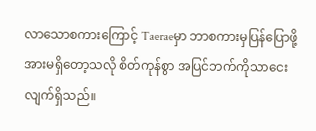လာသောစကားကြောင့် Taeraeမှာ ဘာစကားမှပြန်ပြောဖို့အားမရှိတော့သလို စိတ်ကုန်စွာ အပြင်ဘက်ကိုသာငေးလျက်ရှိသည်။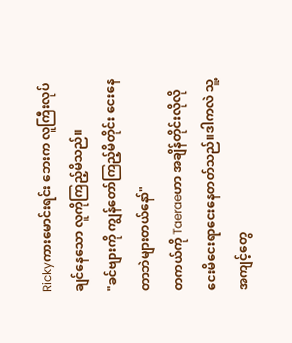Rickyကားမောင်းရင်း ဘေးက လူကြီးလုပ်ချင်နေသော လူကိုကြည့်မိသည်။
"ခင်ဗျားကို ကျွန်တော်ကြည့်မိတိုင်း ငေးနေတာဘဲများတယ်နော်"
တကယ်ကို Taeraeဟာ အချိန်တိုင်းလိုလို ငေးမိငေးရာငေးနေတတ်သည်။ဒါကလဲ သူ့အကျင့်တွေ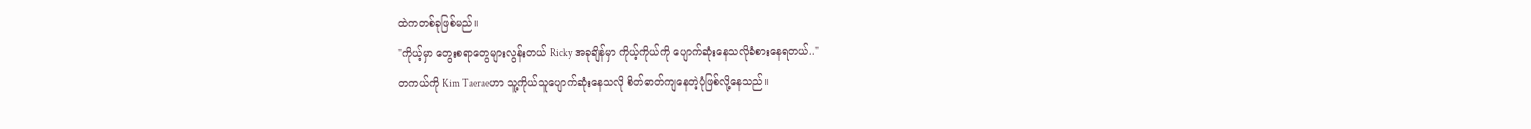ထဲကတစ်ခုဖြစ်မည်။
"ကိုယ့်မှာ တွေးစရာတွေများလွန်းတယ် Ricky အခုချိန်မှာ ကိုယ့်ကိုယ်ကို ပျောက်ဆုံးနေသလိုခံစားနေရတယ်.."
တကယ်ကို Kim Taeraeဟာ သူ့ကိုယ်သူပျောက်ဆုံးနေသလို စိတ်ဓာတ်ကျနေတဲ့ပုံဖြစ်လို့နေသည်။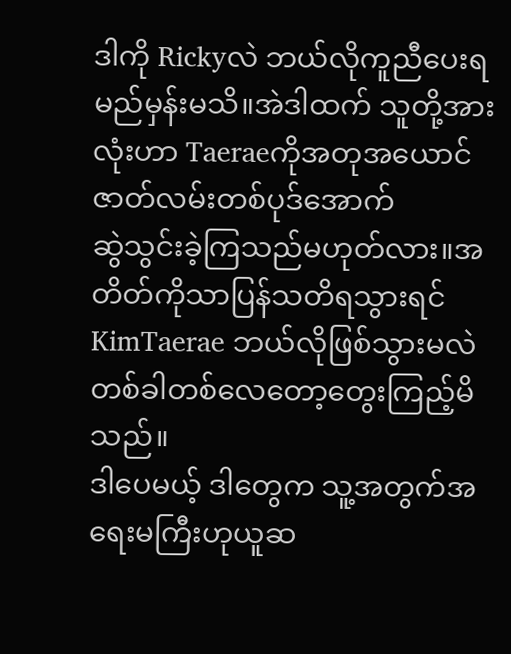ဒါကို Rickyလဲ ဘယ်လိုကူညီပေးရမည်မှန်းမသိ။အဲဒါထက် သူတို့အားလုံးဟာ Taeraeကိုအတုအယောင် ဇာတ်လမ်းတစ်ပုဒ်အောက်
ဆွဲသွင်းခဲ့ကြသည်မဟုတ်လား။အတိတ်ကိုသာပြန်သတိရသွားရင် KimTaerae ဘယ်လိုဖြစ်သွားမလဲ တစ်ခါတစ်လေတော့တွေးကြည့်မိသည်။
ဒါပေမယ့် ဒါတွေက သူ့အတွက်အရေးမကြီးဟုယူဆ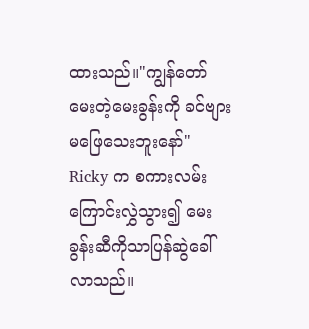ထားသည်။"ကျွန်တော်မေးတဲ့မေးခွန်းကို ခင်ဗျားမဖြေသေးဘူးနော်"
Ricky က စကားလမ်းကြောင်းလွှဲသွား၍ မေးခွန်းဆီကိုသာပြန်ဆွဲခေါ်လာသည်။